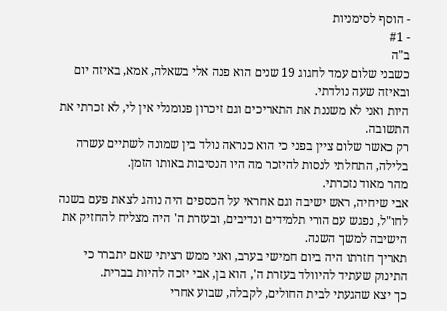- הוסף לסימניות
- #1
ב"ה
כשבני שלום עמד לחגוג 19 שנים הוא פנה אלי בשאלה, אמא, באיזה יום ובאיזה שעה נולדתי.
היות ואני לא משננת את התאריכים וגם זיכרון פנומנלי אין לי, לא זכרתי את התשובה.
רק כאשר שלום ציין בפני כי הוא כנראה נולד בין שמונה לשתיים עשרה בלילה, התחלתי לנסות להיזכר מה היו הנסיבות באותו הזמן.
מהר מאוד נזכרתי.
אבי שיחיה, ראש ישיבה וגם אחראי על הכספים היה נוהג לצאת פעם בשנה לחו"ל, נפגש עם הורי תלמידים ונדיבים, ובעזרת ה' היה מצליח להחזיק את הישיבה למשך השנה.
תאריך חזרתו היה ביום חמישי בערב, ואני ממש רציתי שאם יתברר כי התינוק שעתיד להיוולד בעזרת ה', הוא בן, אבי יזכה להיות בברית.
כך יצא שהגעתי לבית החולים, לקבלה, שבוע אחרי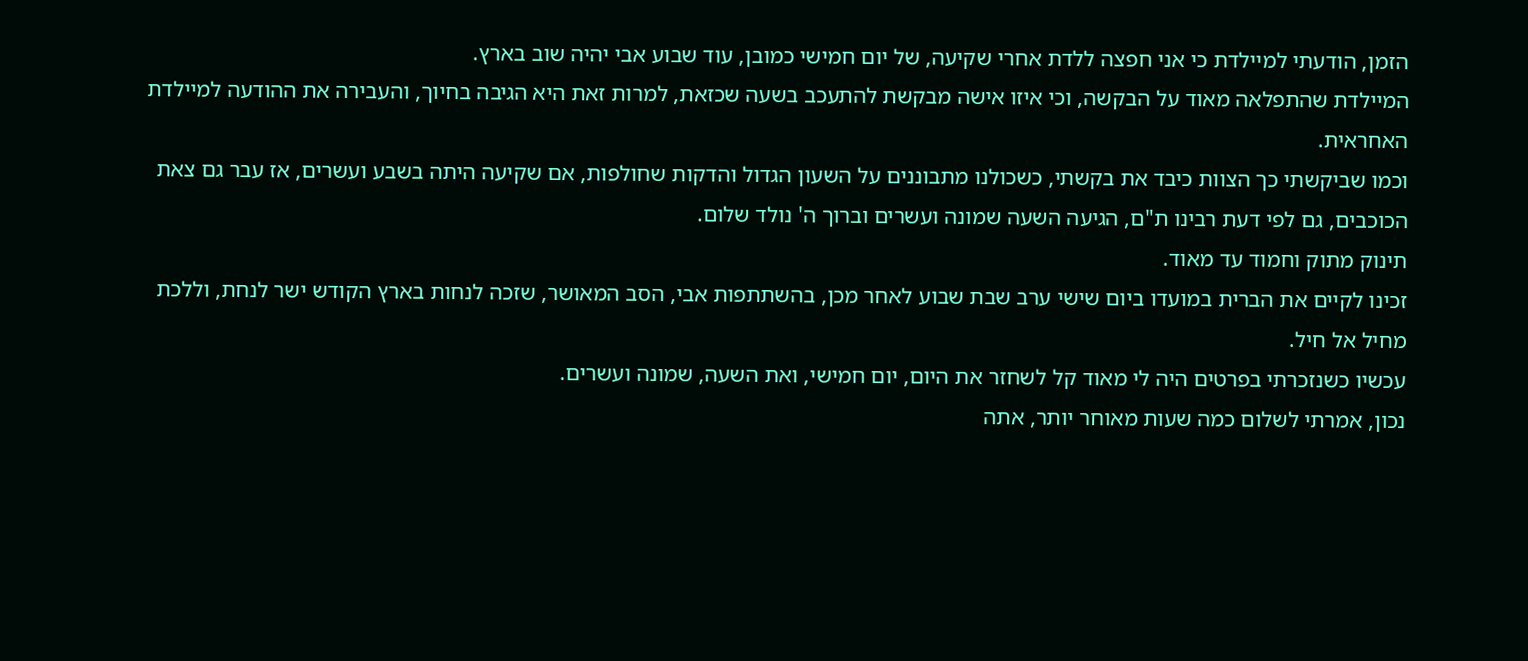הזמן, הודעתי למיילדת כי אני חפצה ללדת אחרי שקיעה, של יום חמישי כמובן, עוד שבוע אבי יהיה שוב בארץ.
המיילדת שהתפלאה מאוד על הבקשה, וכי איזו אישה מבקשת להתעכב בשעה שכזאת, למרות זאת היא הגיבה בחיוך, והעבירה את ההודעה למיילדת האחראית.
וכמו שביקשתי כך הצוות כיבד את בקשתי, כשכולנו מתבוננים על השעון הגדול והדקות שחולפות, אם שקיעה היתה בשבע ועשרים, אז עבר גם צאת הכוכבים, גם לפי דעת רבינו ת"ם, הגיעה השעה שמונה ועשרים וברוך ה' נולד שלום.
תינוק מתוק וחמוד עד מאוד.
זכינו לקיים את הברית במועדו ביום שישי ערב שבת שבוע לאחר מכן, בהשתתפות אבי, הסב המאושר, שזכה לנחות בארץ הקודש ישר לנחת, וללכת מחיל אל חיל.
עכשיו כשנזכרתי בפרטים היה לי מאוד קל לשחזר את היום, יום חמישי, ואת השעה, שמונה ועשרים.
נכון, אמרתי לשלום כמה שעות מאוחר יותר, אתה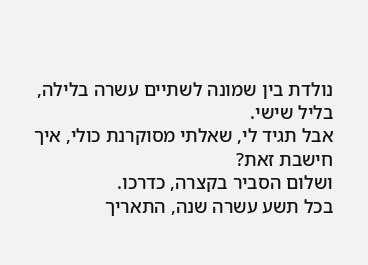נולדת בין שמונה לשתיים עשרה בלילה, בליל שישי.
אבל תגיד לי, שאלתי מסוקרנת כולי, איך חישבת זאת?
ושלום הסביר בקצרה, כדרכו.
בכל תשע עשרה שנה, התאריך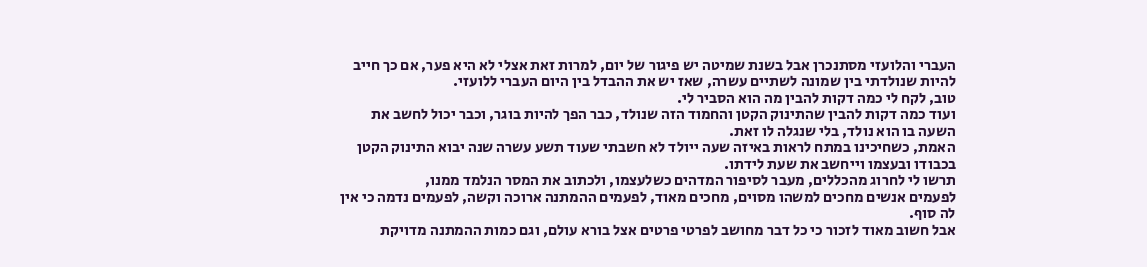העברי והלועזי מסתנכרן אבל בשנת שמיטה יש פיגור של יום, למרות זאת אצלי לא היא פער, אם כך חייב להיות שנולדתי בין שמונה לשתיים עשרה, שאז יש את ההבדל בין היום העברי ללועזי.
טוב, לקח לי כמה דקות להבין מה הוא הסביר לי.
ועוד כמה דקות להבין שהתינוק הקטן והחמוד הזה שנולד, כבר הפך להיות בוגר, וכבר יכול לחשב את השעה בו הוא נולד, בלי שנגלה לו זאת.
האמת, כשחיכינו במתח לראות באיזה שעה ייולד לא חשבתי שעוד תשע עשרה שנה יבוא התינוק הקטן בכבודו ובעצמו וייחשב את שעת לידתו.
תרשו לי לחרוג מהכללים, מעבר לסיפור המדהים כשלעצמו, ולכתוב את המסר הנלמד ממנו,
לפעמים אנשים מחכים למשהו מסוים, מחכים מאוד, לפעמים ההמתנה ארוכה וקשה, לפעמים נדמה כי אין לה סוף.
אבל חשוב מאוד לזכור כי כל דבר מחושב לפרטי פרטים אצל בורא עולם, וגם כמות ההמתנה מדויקת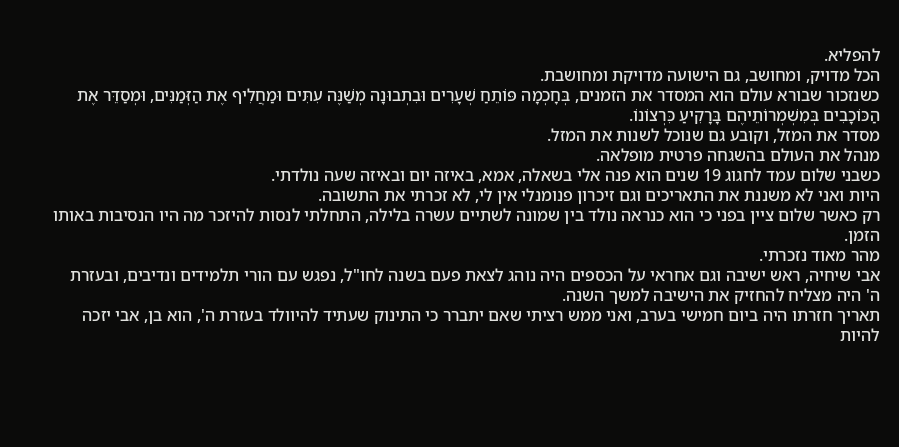להפליא.
הכל מדויק, ומחושב, גם הישועה מדויקת ומחושבת.
כשנזכור שבורא עולם הוא המסדר את הזמנים, בְּחָכְמָה פּוֹתֵחַ שְׁעָרִים וּבִתְבוּנָה מְשַׁנֶּה עִתִּים וּמַחֲלִיף אֶת הַזְּמַנִּים, וּמְסַדֵּר אֶת הַכּוֹכָבִים בְּמִשְׁמְרוֹתֵיהֶם בָּרָקִיעַ כִּרְצוֹנוֹ.
מסדר את המזל, וקובע גם שנוכל לשנות את המזל.
מנהל את העולם בהשגחה פרטית מופלאה.
כשבני שלום עמד לחגוג 19 שנים הוא פנה אלי בשאלה, אמא, באיזה יום ובאיזה שעה נולדתי.
היות ואני לא משננת את התאריכים וגם זיכרון פנומנלי אין לי, לא זכרתי את התשובה.
רק כאשר שלום ציין בפני כי הוא כנראה נולד בין שמונה לשתיים עשרה בלילה, התחלתי לנסות להיזכר מה היו הנסיבות באותו הזמן.
מהר מאוד נזכרתי.
אבי שיחיה, ראש ישיבה וגם אחראי על הכספים היה נוהג לצאת פעם בשנה לחו"ל, נפגש עם הורי תלמידים ונדיבים, ובעזרת ה' היה מצליח להחזיק את הישיבה למשך השנה.
תאריך חזרתו היה ביום חמישי בערב, ואני ממש רציתי שאם יתברר כי התינוק שעתיד להיוולד בעזרת ה', הוא בן, אבי יזכה להיות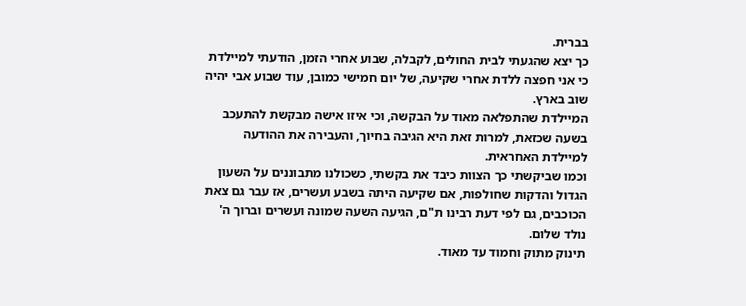בברית.
כך יצא שהגעתי לבית החולים, לקבלה, שבוע אחרי הזמן, הודעתי למיילדת כי אני חפצה ללדת אחרי שקיעה, של יום חמישי כמובן, עוד שבוע אבי יהיה שוב בארץ.
המיילדת שהתפלאה מאוד על הבקשה, וכי איזו אישה מבקשת להתעכב בשעה שכזאת, למרות זאת היא הגיבה בחיוך, והעבירה את ההודעה למיילדת האחראית.
וכמו שביקשתי כך הצוות כיבד את בקשתי, כשכולנו מתבוננים על השעון הגדול והדקות שחולפות, אם שקיעה היתה בשבע ועשרים, אז עבר גם צאת הכוכבים, גם לפי דעת רבינו ת"ם, הגיעה השעה שמונה ועשרים וברוך ה' נולד שלום.
תינוק מתוק וחמוד עד מאוד.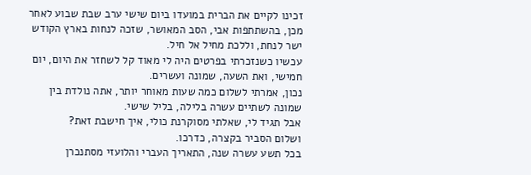זכינו לקיים את הברית במועדו ביום שישי ערב שבת שבוע לאחר מכן, בהשתתפות אבי, הסב המאושר, שזכה לנחות בארץ הקודש ישר לנחת, וללכת מחיל אל חיל.
עכשיו כשנזכרתי בפרטים היה לי מאוד קל לשחזר את היום, יום חמישי, ואת השעה, שמונה ועשרים.
נכון, אמרתי לשלום כמה שעות מאוחר יותר, אתה נולדת בין שמונה לשתיים עשרה בלילה, בליל שישי.
אבל תגיד לי, שאלתי מסוקרנת כולי, איך חישבת זאת?
ושלום הסביר בקצרה, כדרכו.
בכל תשע עשרה שנה, התאריך העברי והלועזי מסתנכרן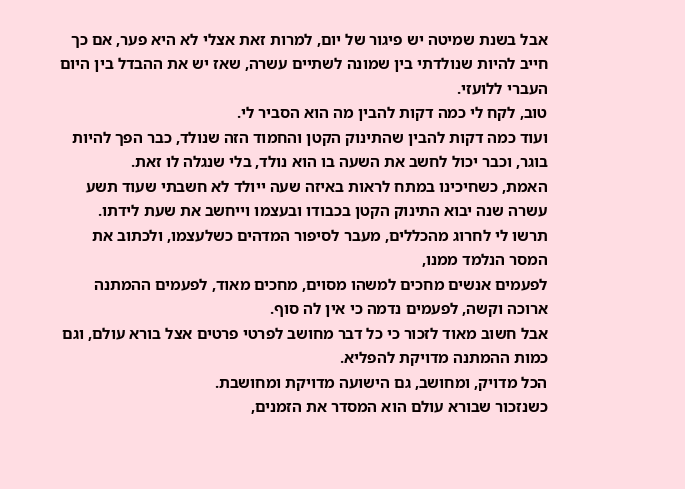אבל בשנת שמיטה יש פיגור של יום, למרות זאת אצלי לא היא פער, אם כך חייב להיות שנולדתי בין שמונה לשתיים עשרה, שאז יש את ההבדל בין היום העברי ללועזי.
טוב, לקח לי כמה דקות להבין מה הוא הסביר לי.
ועוד כמה דקות להבין שהתינוק הקטן והחמוד הזה שנולד, כבר הפך להיות בוגר, וכבר יכול לחשב את השעה בו הוא נולד, בלי שנגלה לו זאת.
האמת, כשחיכינו במתח לראות באיזה שעה ייולד לא חשבתי שעוד תשע עשרה שנה יבוא התינוק הקטן בכבודו ובעצמו וייחשב את שעת לידתו.
תרשו לי לחרוג מהכללים, מעבר לסיפור המדהים כשלעצמו, ולכתוב את המסר הנלמד ממנו,
לפעמים אנשים מחכים למשהו מסוים, מחכים מאוד, לפעמים ההמתנה ארוכה וקשה, לפעמים נדמה כי אין לה סוף.
אבל חשוב מאוד לזכור כי כל דבר מחושב לפרטי פרטים אצל בורא עולם, וגם כמות ההמתנה מדויקת להפליא.
הכל מדויק, ומחושב, גם הישועה מדויקת ומחושבת.
כשנזכור שבורא עולם הוא המסדר את הזמנים,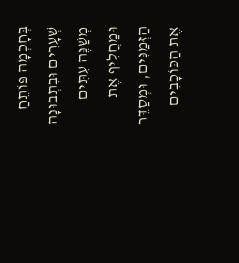בְּחָכְמָה פּוֹתֵחַ שְׁעָרִים וּבִתְבוּנָה מְשַׁנֶּה עִתִּים וּמַחֲלִיף אֶת הַזְּמַנִּים, וּמְסַדֵּר אֶת הַכּוֹכָבִים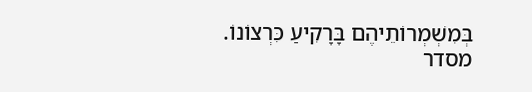בְּמִשְׁמְרוֹתֵיהֶם בָּרָקִיעַ כִּרְצוֹנוֹ.
מסדר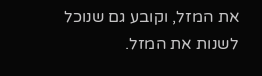את המזל, וקובע גם שנוכל לשנות את המזל.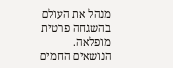מנהל את העולם בהשגחה פרטית מופלאה.
הנושאים החמים